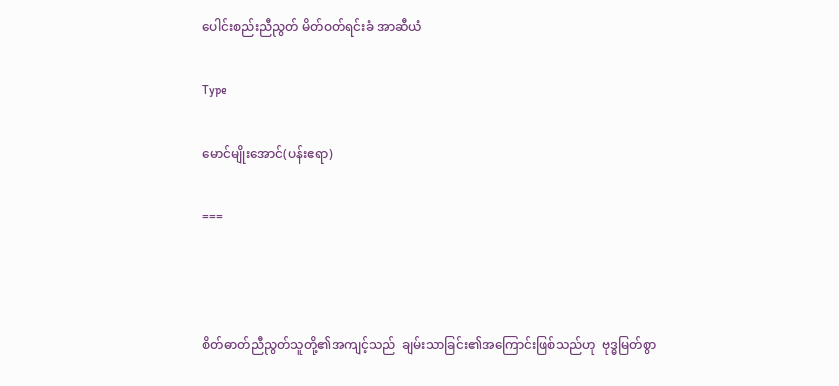ပေါင်းစည်းညီညွတ် မိတ်ဝတ်ရင်းခံ အာဆီယံ

Type

မောင်မျိုးအောင်(ပန်းဧရာ)

===



စိတ်ဓာတ်ညီညွတ်သူတို့၏အကျင့်သည်  ချမ်းသာခြင်း၏အကြောင်းဖြစ်သည်ဟု  ဗုဒ္ဓမြတ်စွာ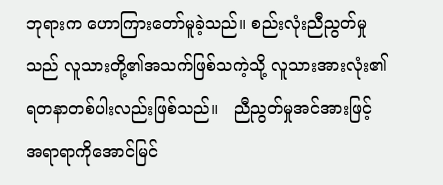ဘုရားက ဟောကြားတော်မူခဲ့သည်။ စည်းလုံးညီညွတ်မှုသည် လူသားတို့၏အသက်ဖြစ်သကဲ့သို့ လူသားအားလုံး၏ရတနာတစ်ပါးလည်းဖြစ်သည်။   ညီညွတ်မှုအင်အားဖြင့် အရာရာကိုအောင်မြင်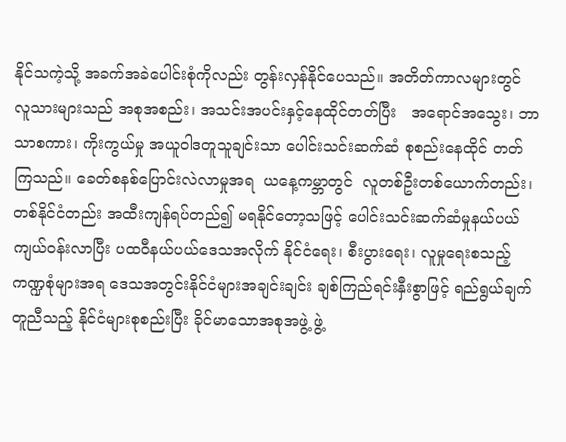နိုင်သကဲ့သို့ အခက်အခဲပေါင်းစုံကိုလည်း တွန်းလှန်နိုင်ပေသည်။ အတိတ်ကာလများတွင် လူသားများသည် အစုအစည်း၊ အသင်းအပင်းနှင့်နေထိုင်တတ်ပြီး   အရောင်အသွေး၊ ဘာသာစကား၊ ကိုးကွယ်မှု အယူဝါဒတူသူချင်းသာ ပေါင်းသင်းဆက်ဆံ စုစည်းနေထိုင် တတ်ကြသည်။ ခေတ်စနစ်ပြောင်းလဲလာမှုအရ  ယနေ့ကမ္ဘာတွင်  လူတစ်ဦးတစ်ယောက်တည်း၊ တစ်နိုင်ငံတည်း အထီးကျန်ရပ်တည်၍ မရနိုင်တော့သဖြင့် ပေါင်းသင်းဆက်ဆံမှုနယ်ပယ်ကျယ်ဝန်းလာပြီး ပထဝီနယ်ပယ်ဒေသအလိုက် နိုင်ငံရေး၊ စီးပွားရေး၊ လူမှုရေးစသည့် ကဏ္ဍစုံများအရ ဒေသအတွင်းနိုင်ငံများအချင်းချင်း ချစ်ကြည်ရင်းနှီးစွာဖြင့် ရည်ရွယ်ချက်တူညီသည့် နိုင်ငံများစုစည်းပြီး ခိုင်မာသောအစုအဖွဲ့ ဖွဲ့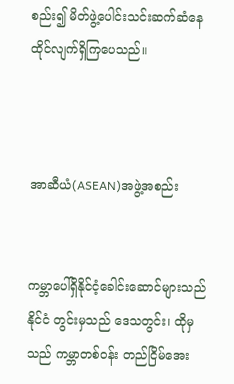စည်း၍ မိတ်ဖွဲ့ပေါင်းသင်းဆက်ဆံနေထိုင်လျက်ရှိကြပေသည်။



အာဆီယံ(ASEAN)အဖွဲ့အစည်း


ကမ္ဘာပေါ်ရှိနိုင်ငံ့ခေါင်းဆောင်များသည် နိုင်ငံ တွင်းမှသည် ဒေသတွင်း၊ ထိုမှသည် ကမ္ဘာတစ်ဝန်း တည်ငြိမ်အေး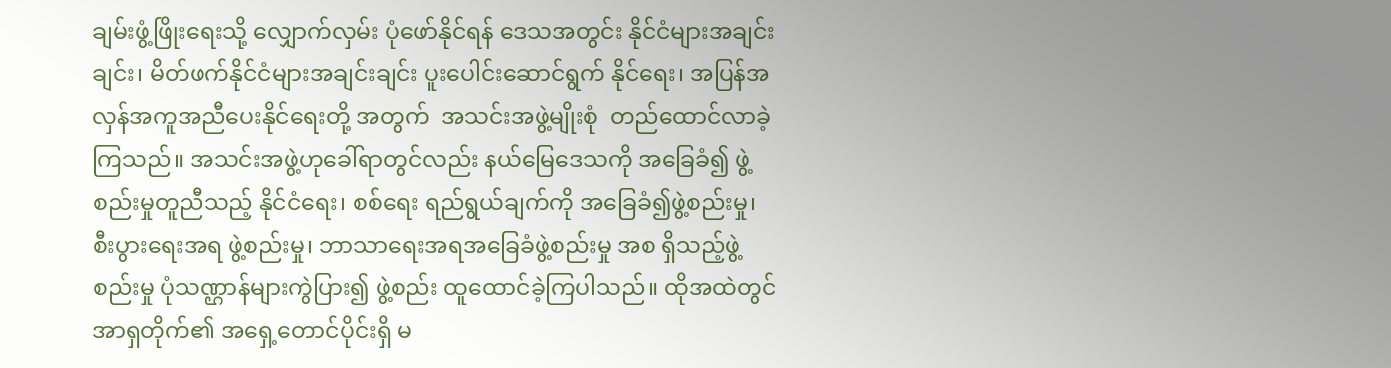ချမ်းဖွံ့ဖြိုးရေးသို့ လျှောက်လှမ်း ပုံဖော်နိုင်ရန် ဒေသအတွင်း နိုင်ငံများအချင်းချင်း၊ မိတ်ဖက်နိုင်ငံများအချင်းချင်း ပူးပေါင်းဆောင်ရွက် နိုင်ရေး၊ အပြန်အလှန်အကူအညီပေးနိုင်ရေးတို့ အတွက်  အသင်းအဖွဲ့မျိုးစုံ  တည်ထောင်လာခဲ့ကြသည်။ အသင်းအဖွဲ့ဟုခေါ်ရာတွင်လည်း နယ်မြေဒေသကို အခြေခံ၍ ဖွဲ့စည်းမှုတူညီသည့် နိုင်ငံရေး၊ စစ်ရေး ရည်ရွယ်ချက်ကို အခြေခံ၍ဖွဲ့စည်းမှု၊ စီးပွားရေးအရ ဖွဲ့စည်းမှု၊ ဘာသာရေးအရအခြေခံဖွဲ့စည်းမှု အစ ရှိသည့်ဖွဲ့စည်းမှု ပုံသဏ္ဌာန်များကွဲပြား၍ ဖွဲ့စည်း ထူထောင်ခဲ့ကြပါသည်။ ထိုအထဲတွင် အာရှတိုက်၏ အရှေ့တောင်ပိုင်းရှိ မ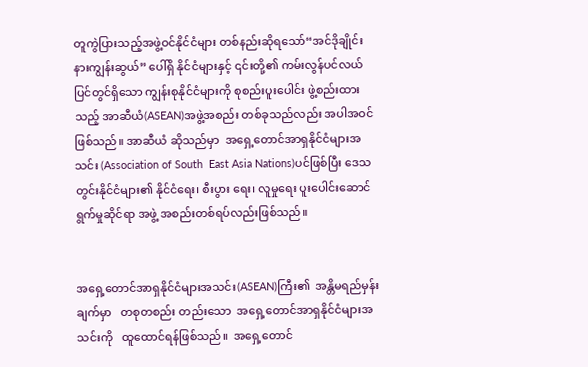တူကွဲပြားသည့်အဖွဲ့ဝင်နိုင်ငံများ တစ်နည်းဆိုရသော်“အင်ဒိုချိုင်းနားကျွန်းဆွယ်” ပေါ်ရှိ နိုင်ငံများနှင့် ၎င်းတို့၏ ကမ်းလွန်ပင်လယ် ပြင်တွင်ရှိသော ကျွန်းစုနိုင်ငံများကို စုစည်းပူးပေါင်း ဖွဲ့စည်းထားသည့် အာဆီယံ(ASEAN)အဖွဲ့အစည်း တစ်ခုသည်လည်း အပါအဝင်ဖြစ်သည်။ အာဆီယံ ဆိုသည်မှာ  အရှေ့တောင်အာရှနိုင်ငံများအသင်း (Association of South  East Asia Nations)ပင်ဖြစ်ပြီး ဒေသတွင်းနိုင်ငံများ၏ နိုင်ငံရေး၊ စီးပွား ရေး၊ လူမှုရေး ပူးပေါင်းဆောင်ရွက်မှုဆိုင်ရာ အဖွဲ့ အစည်းတစ်ရပ်လည်းဖြစ်သည်။


အရှေ့တောင်အာရှနိုင်ငံများအသင်း(ASEAN)ကြီး၏  အန္တိမရည်မှန်းချက်မှာ   တစုတစည်း တည်းသော  အရှေ့တောင်အာရှနိုင်ငံများအသင်းကို   ထူထောင်ရန်ဖြစ်သည်။  အရှေ့တောင်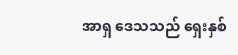အာရှ ဒေသသည် ရှေးနှစ်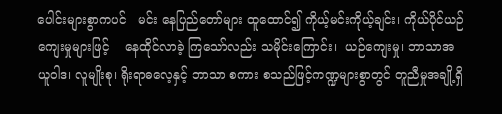ပေါင်းများစွာကပင်   မင်း နေပြည်တော်များ ထူထောင်၍ ကိုယ့်မင်းကိုယ့်ချင်း၊ ကိုယ်ပိုင်ယဉ်ကျေးမှုများဖြင့်    နေထိုင်လာခဲ့ ကြသော်လည်း သမိုင်းကြောင်း၊  ယဉ်ကျေးမှု၊ ဘာသာအယူဝါဒ၊ လူမျိုးစု၊ ရိုးရာဓလေ့နှင့် ဘာသာ စကား စသည်ဖြင့်ကဏ္ဍများစွာတွင် တူညီမှုအချို့ရှိ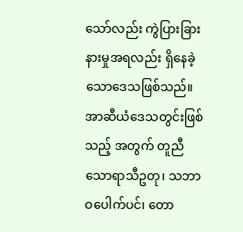သော်လည်း ကွဲပြားခြားနားမှုအရလည်း ရှိနေခဲ့ သောဒေသဖြစ်သည်။  အာဆီယံဒေသတွင်းဖြစ်သည့် အတွက် တူညီသောရာသီဥတု၊ သဘာဝပေါက်ပင်၊ တော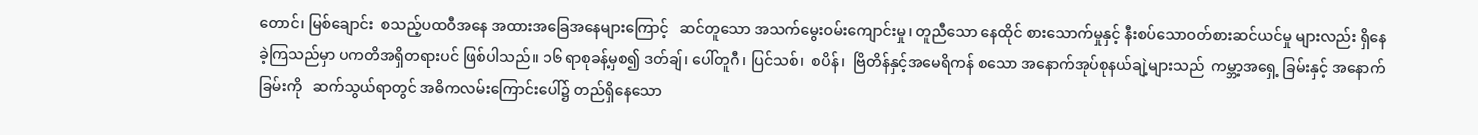တောင်၊ မြစ်ချောင်း  စသည့်ပထဝီအနေ အထားအခြေအနေများကြောင့်   ဆင်တူသော အသက်မွေးဝမ်းကျောင်းမှု၊ တူညီသော နေထိုင် စားသောက်မှုနှင့် နီးစပ်သောဝတ်စားဆင်ယင်မှု များလည်း ရှိနေခဲ့ကြသည်မှာ ပကတိအရှိတရားပင် ဖြစ်ပါသည်။ ၁၆ ရာစုခန့်မှစ၍ ဒတ်ချ်၊ ပေါ်တူဂီ၊ ပြင်သစ်၊  စပိန်၊  ဗြိတိန်နှင့်အမေရိကန် စသော အနောက်အုပ်စုနယ်ချဲ့များသည်  ကမ္ဘာ့အရှေ့ ခြမ်းနှင့် အနောက်ခြမ်းကို   ဆက်သွယ်ရာတွင် အဓိကလမ်းကြောင်းပေါ်၌ တည်ရှိနေသော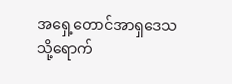အရှေ့တောင်အာရှဒေသသို့ရောက်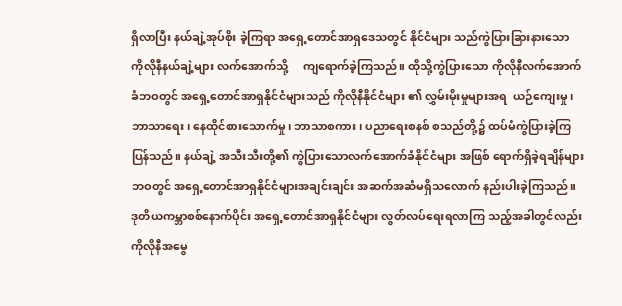ရှိလာပြီး နယ်ချဲ့အုပ်စိုး ခဲ့ကြရာ အရှေ့တောင်အာရှဒေသတွင် နိုင်ငံများ သည်ကွဲပြားခြားနားသော   ကိုလိုနီနယ်ချဲ့များ လက်အောက်သို့     ကျရောက်ခဲ့ကြသည်။ ထိုသို့ကွဲပြားသော ကိုလိုနီလက်အောက်ခံဘဝတွင် အရှေ့တောင်အာရှနိုင်ငံများသည် ကိုလိုနီနိုင်ငံများ ၏ လွှမ်းမိုးမှုများအရ  ယဉ်ကျေးမှု၊ ဘာသာရေး၊ နေထိုင်စားသောက်မှု၊ ဘာသာစကား၊ ပညာရေးစနစ် စသည်တို့၌ ထပ်မံကွဲပြားခဲ့ကြပြန်သည်။ နယ်ချဲ့ အသီးသီးတို့၏ ကွဲပြားသောလက်အောက်ခံနိုင်ငံများ အဖြစ် ရောက်ရှိခဲ့ရချိန်များဘဝတွင် အရှေ့တောင်အာရှနိုင်ငံများအချင်းချင်း အဆက်အဆံမရှိသလောက် နည်းပါးခဲ့ကြသည်။ ဒုတိယကမ္ဘာစစ်နောက်ပိုင်း အရှေ့တောင်အာရှနိုင်ငံများ လွတ်လပ်ရေးရလာကြ သည့်အခါတွင်လည်း ကိုလိုနီအမွေ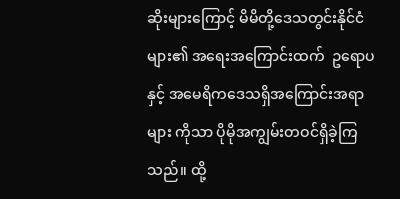ဆိုးများကြောင့် မိမိတို့ဒေသတွင်းနိုင်ငံများ၏ အရေးအကြောင်းထက်  ဥရောပနှင့် အမေရိက‌ဒေသရှိအကြောင်းအရာများ ကိုသာ ပိုမိုအကျွမ်းတဝင်ရှိခဲ့ကြသည်။ ထို့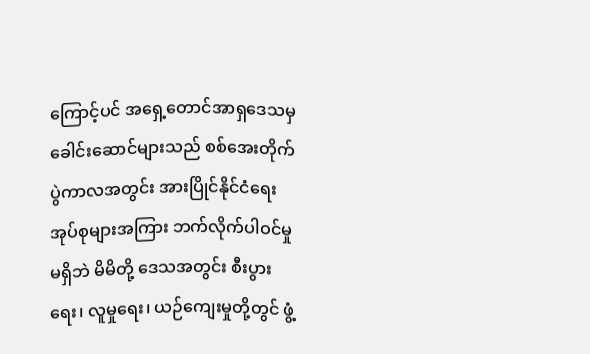ကြောင့်ပင် အရှေ့တောင်အာရှဒေသမှ ခေါင်းဆောင်များသည် စစ်အေးတိုက်ပွဲကာလအတွင်း အားပြိုင်နိုင်ငံရေး အုပ်စုများအကြား ဘက်လိုက်ပါဝင်မှုမရှိဘဲ မိမိတို့ ဒေသအတွင်း စီးပွားရေး၊ လူမှုရေး၊ ယဉ်ကျေးမှုတို့တွင် ဖွံ့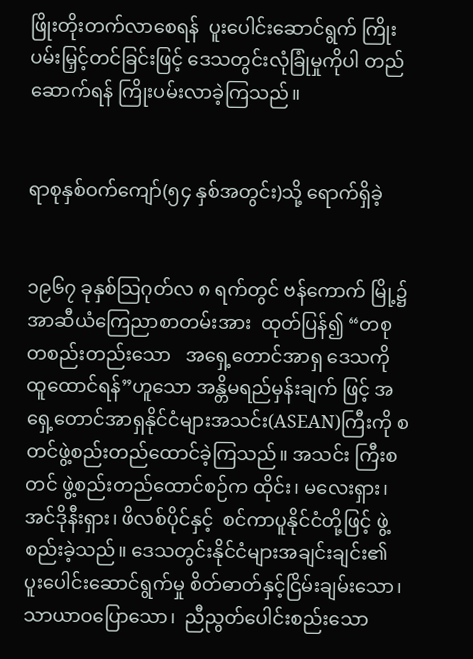ဖြိုးတိုးတက်လာစေရန်  ပူးပေါင်းဆောင်ရွက် ကြိုးပမ်းမြှင့်တင်ခြင်းဖြင့် ဒေသတွင်းလုံခြုံမှုကိုပါ တည်ဆောက်ရန် ကြိုးပမ်းလာခဲ့ကြသည်။


ရာစုနှစ်ဝက်ကျော်(၅၄ နှစ်အတွင်း)သို့ ရောက်ရှိခဲ့


၁၉၆၇ ခုနှစ်သြဂုတ်လ ၈ ရက်တွင် ဗန်ကောက် မြို့၌ အာဆီယံကြေညာစာတမ်းအား  ထုတ်ပြန်၍ “တစုတစည်းတည်းသော   အရှေ့တောင်အာရှ ဒေသကို ထူထောင်ရန်”ဟူသော အန္တိမရည်မှန်းချက် ဖြင့် အရှေ့တောင်အာရှနိုင်ငံများအသင်း(ASEAN)ကြီးကို စတင်ဖွဲ့စည်းတည်ထောင်ခဲ့ကြသည်။ အသင်း ကြီးစတင် ဖွဲ့စည်းတည်ထောင်စဉ်က ထိုင်း၊ မလေးရှား၊ အင်ဒိုနီးရှား၊ ဖိလစ်ပိုင်နှင့်  စင်ကာပူနိုင်ငံတို့ဖြင့် ဖွဲ့စည်းခဲ့သည်။ ဒေသတွင်းနိုင်ငံများအချင်းချင်း၏ ပူးပေါင်းဆောင်ရွက်မှု စိတ်ဓာတ်နှင့်ငြိမ်းချမ်းသော၊ သာယာဝပြောသော၊  ညီညွတ်ပေါင်းစည်းသော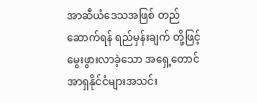အာဆီယံဒေသအဖြစ် တည်ဆောက်ရန် ရည်မှန်းချက် တို့ဖြင့် မွေးဖွားလာခဲ့သော အရှေ့တောင်အာရှနိုင်ငံများအသင်း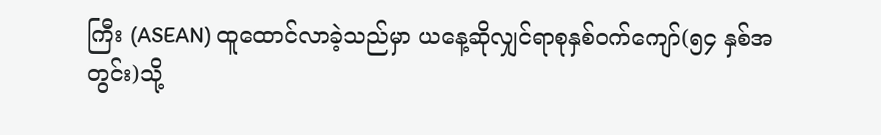ကြီး (ASEAN) ထူထောင်လာခဲ့သည်မှာ ယနေ့ဆိုလျှင်ရာစုနှစ်ဝက်ကျော်(၅၄ နှစ်အတွင်း)သို့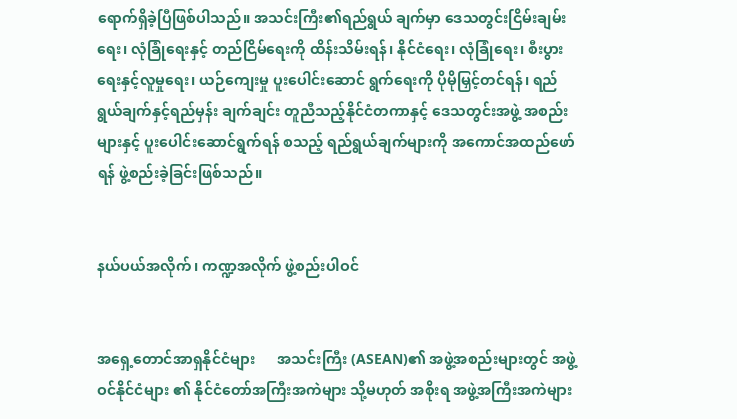ရောက်ရှိခဲ့ပြီဖြစ်ပါသည်။ အသင်းကြီး၏ရည်ရွယ် ချက်မှာ ဒေသတွင်းငြိမ်းချမ်းရေး၊ လုံခြုံရေးနှင့် တည်ငြိမ်ရေးကို ထိန်းသိမ်းရန်၊ နိုင်ငံရေး၊ လုံခြုံရေး၊ စီးပွားရေးနှင့်လူမှုရေး၊ ယဉ်ကျေးမှု ပူးပေါင်းဆောင် ရွက်ရေးကို ပိုမိုမြှင့်တင်ရန်၊ ရည်ရွယ်ချက်နှင့်ရည်မှန်း ချက်ချင်း တူညီသည့်နိုင်ငံတကာနှင့် ဒေသတွင်းအဖွဲ့ အစည်းများနှင့် ပူးပေါင်းဆောင်ရွက်ရန် စသည့် ရည်ရွယ်ချက်များကို အကောင်အထည်ဖော်ရန် ဖွဲ့စည်းခဲ့ခြင်းဖြစ်သည်။


နယ်ပယ်အလိုက်၊ ကဏ္ဍအလိုက် ဖွဲ့စည်းပါဝင်


အရှေ့တောင်အာရှနိုင်ငံများ      အသင်းကြီး (ASEAN)၏ အဖွဲ့အစည်းများတွင် အဖွဲ့ဝင်နိုင်ငံများ ၏ နိုင်ငံတော်အကြီးအကဲများ သို့မဟုတ် အစိုးရ အဖွဲ့အကြီးအကဲများ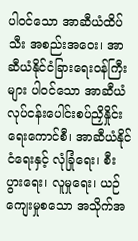ပါဝင်သော အာဆီယံထိပ်သီး အစည်းအဝေး၊ အာဆီယံနိုင်ငံခြားရေးဝန်ကြီးများ ပါဝင်သော အာဆီယံလုပ်ငန်းပေါင်းစပ်ညှိနှိုင်းရေးကောင်စီ၊ အာဆီယံနိုင်ငံရေးနှင့် လုံခြုံရေး၊ စီးပွားရေး၊ လူမှုရေး၊ ယဉ်ကျေးမှုစသော အသိုက်အ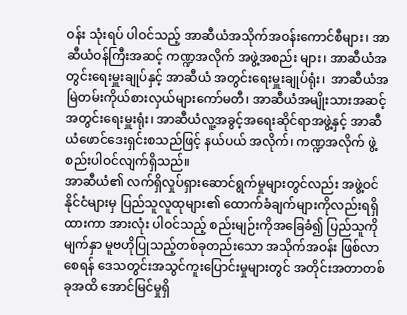ဝန်း သုံးရပ် ပါဝင်သည့် အာဆီယံအသိုက်အဝန်းကောင်စီများ၊ အာဆီယံဝန်ကြီးအဆင့် ကဏ္ဍအလိုက် အဖွဲ့အစည်း များ၊ အာဆီယံအတွင်းရေးမှူးချုပ်နှင့် အာဆီယံ အတွင်းရေးမှူးချုပ်ရုံး၊  အာဆီယံအမြဲတမ်းကိုယ်စားလှယ်များကော်မတီ၊ အာဆီယံအမျိုးသားအဆင့် အတွင်းရေးမှူးရုံး၊ အာဆီယံလူ့အခွင့်အရေးဆိုင်ရာအဖွဲ့နှင့် အာဆီယံဖောင်ဒေးရှင်းစသည်ဖြင့် နယ်ပယ် အလိုက်၊ ကဏ္ဍအလိုက် ဖွဲ့စည်းပါဝင်လျက်ရှိသည်။
အာဆီယံ၏ လက်ရှိလှုပ်ရှားဆောင်ရွက်မှုများတွင်လည်း အဖွဲ့ဝင်နိုင်ငံများမှ ပြည်သူလူထုများ၏ ထောက်ခံချက်များကိုလည်းရရှိထားကာ အားလုံး ပါဝင်သည့် စည်းမျဉ်းကိုအခြေခံ၍ ပြည်သူကိုမျက်နှာ မူဗဟိုပြုသည့်တစ်ခုတည်းသော အသိုက်အဝန်း ဖြစ်လာစေရန် ဒေသတွင်းအသွင်ကူးပြောင်းမှုများတွင် အတိုင်းအတာတစ်ခုအထိ အောင်မြင်မှုရှိ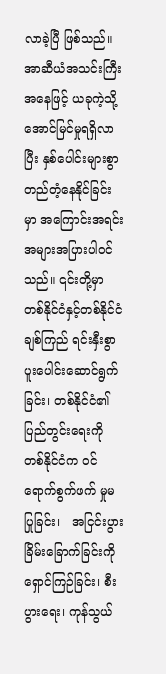လာခဲ့ပြီ ဖြစ်သည်။ အာဆီယံအသင်းကြီးအနေဖြင့် ယခုကဲ့သို့ အောင်မြင်မှုရရှိလာပြီး နှစ်ပေါင်းများစွာတည်တံ့နေနိုင်ခြင်းမှာ အကြောင်းအရင်း အများအပြားပါဝင် သည်။ ၎င်းတို့မှာ တစ်နိုင်ငံနှင့်တစ်နိုင်ငံချစ်ကြည် ရင်းနှီးစွာ ပူးပေါင်းဆောင်ရွက်ခြင်း၊ တစ်နိုင်ငံ၏ ပြည်တွင်းရေးကို တစ်နိုင်ငံက ဝင်ရောက်စွက်ဖက် မှုမပြုခြင်း၊   အငြင်းပွားခြိမ်းခြောက်ခြင်းကို ရှောင်ကြဉ်ခြင်း၊ စီးပွားရေး၊ ကုန်သွယ်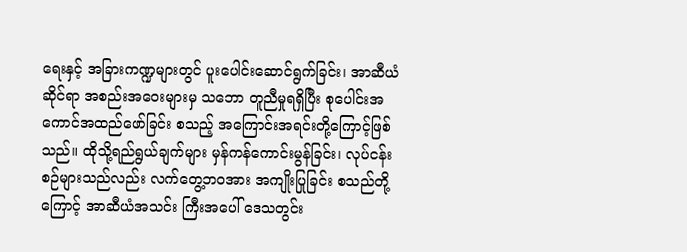ရေးနှင့် အခြားကဏ္ဍများတွင် ပူးပေါင်းဆောင်ရွက်ခြင်း၊ အာဆီယံဆိုင်ရာ အစည်းအဝေးများမှ သဘော တူညီမှုရရှိပြီး စုပေါင်းအကောင်အထည်ဖော်ခြင်း စသည့် အကြောင်းအရင်းတို့ကြောင့်ဖြစ်သည်။ ထိုသို့ရည်ရွယ်ချက်များ မှန်ကန်ကောင်းမွန်ခြင်း၊ လုပ်ငန်းစဉ်များသည်လည်း လက်တွေ့ဘဝအား အကျိုးပြုခြင်း စသည်တို့ကြောင့် အာဆီယံအသင်း ကြီးအပေါ် ဒေသတွင်း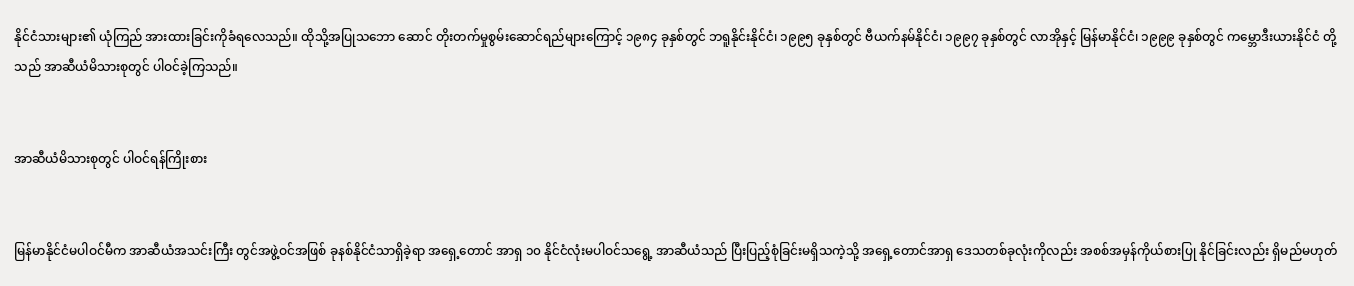နိုင်ငံသားများ၏ ယုံကြည် အားထားခြင်းကိုခံရလေသည်။ ထိုသို့အပြုသဘော ဆောင် တိုးတက်မှုစွမ်းဆောင်ရည်များကြောင့် ၁၉၈၄ ခုနှစ်တွင် ဘရူနိုင်းနိုင်ငံ၊ ၁၉၉၅ ခုနှစ်တွင် ဗီယက်နမ်နိုင်ငံ၊ ၁၉၉၇ ခုနှစ်တွင် လာအိုနှင့် မြန်မာနိုင်ငံ၊ ၁၉၉၉ ခုနှစ်တွင် ကမ္ဘောဒီးယားနိုင်ငံ တို့သည် အာဆီယံမိသားစုတွင် ပါဝင်ခဲ့ကြသည်။


အာဆီယံမိသားစုတွင် ပါဝင်ရန်ကြိုးစား


မြန်မာနိုင်ငံမပါဝင်မီက အာဆီယံအသင်းကြီး တွင်အဖွဲ့ဝင်အဖြစ် ခုနစ်နိုင်ငံသာရှိခဲ့ရာ အရှေ့တောင် အာရှ ၁၀ နိုင်ငံလုံးမပါဝင်သရွေ့ အာဆီယံသည် ပြီးပြည့်စုံခြင်းမရှိသကဲ့သို့ အရှေ့တောင်အာရှ ဒေသတစ်ခုလုံးကိုလည်း အစစ်အမှန်ကိုယ်စားပြု နိုင်ခြင်းလည်း ရှိမည်မဟုတ်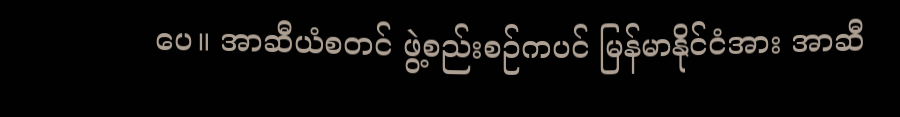ပေ။ အာဆီယံစတင် ဖွဲ့စည်းစဉ်ကပင် မြန်မာနိုင်ငံအား အာဆီ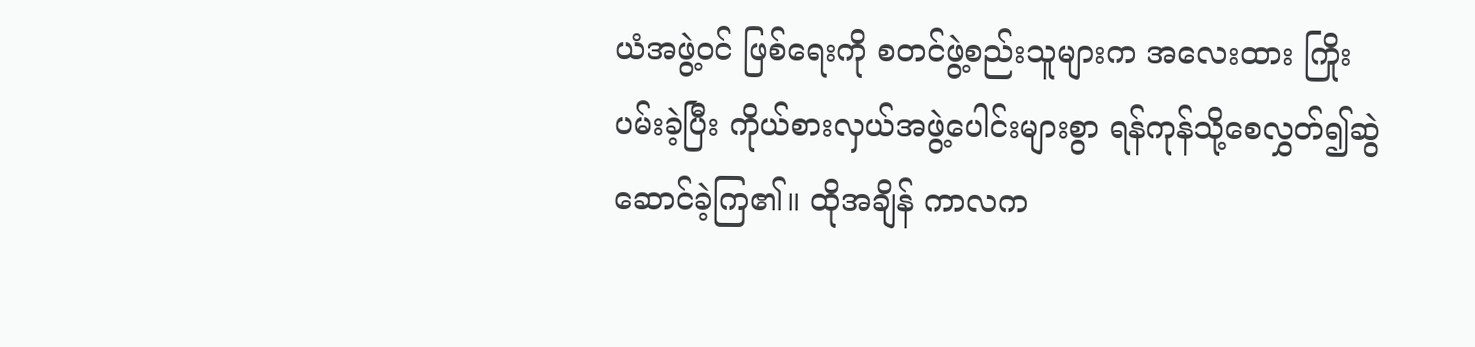ယံအဖွဲ့ဝင် ဖြစ်ရေးကို စတင်ဖွဲ့စည်းသူများက အလေးထား ကြိုးပမ်းခဲ့ပြီး ကိုယ်စားလှယ်အဖွဲ့ပေါင်းများစွာ ရန်ကုန်သို့စေလွှတ်၍ဆွဲဆောင်ခဲ့ကြ၏။ ထိုအချိန် ကာလက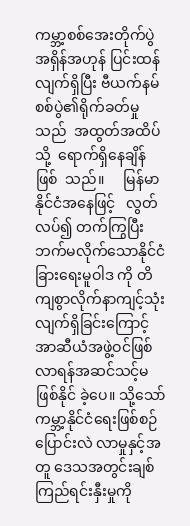ကမ္ဘာ့စစ်အေးတိုက်ပွဲ အရှိန်အဟုန် ပြင်းထန်လျက်ရှိပြီး ဗီယက်နမ်စစ်ပွဲ၏ရိုက်ခတ်မှု သည်  အထွတ်အထိပ်သို့  ရောက်ရှိနေချိန်ဖြစ်  သည်။     မြန်မာနိုင်ငံအနေဖြင့်   လွတ်လပ်၍ တက်ကြွပြီး ဘက်မလိုက်သောနိုင်ငံခြားရေးမူဝါဒ ကို တိကျစွာလိုက်နာကျင့်သုံးလျက်ရှိခြင်းကြောင့် အာဆီယံအဖွဲ့ဝင်ဖြစ်လာရန်အဆင်သင့်မဖြစ်နိုင် ခဲ့ပေ။ သို့သော် ကမ္ဘာ့နိုင်ငံရေးဖြစ်စဉ် ပြောင်းလဲ လာမှုနှင့်အတူ ဒေသအတွင်းချစ်ကြည်ရင်းနှီးမှုကို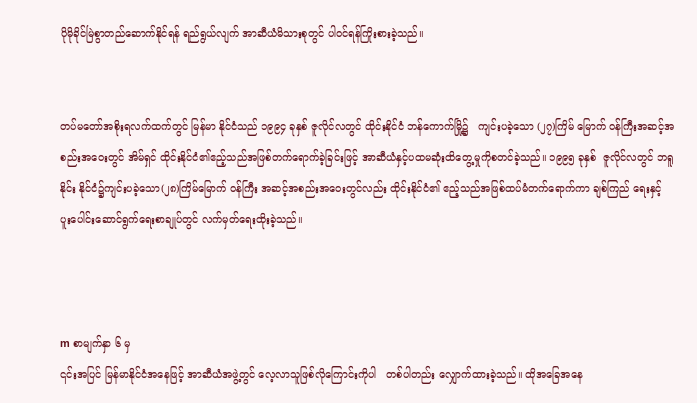ပိုမိုခိုင်မြဲစွာတည်ဆောက်နိုင်ရန် ရည်ရွယ်လျက် အာဆီယံမိသားစုတွင် ပါဝင်ရန်ကြိုးစားခဲ့သည်။


တပ်မတော်အစိုးရလက်ထက်တွင် မြန်မာ နိုင်ငံသည် ၁၉၉၄ ခုနှစ် ဇူလိုင်လတွင် ထိုင်းနိုင်ငံ ဘန်ကောက်မြို့၌   ကျင်းပခဲ့သော (၂၇)ကြိမ် မြောက် ဝန်ကြီးအဆင့်အစည်းအဝေးတွင် အိမ်ရှင် ထိုင်းနိုင်ငံ၏ဧည့်သည်အဖြစ်တက်ရောက်ခဲ့ခြင်းဖြင့် အာဆီယံနှင့်ပထမဆုံးထိတွေ့မှုကိုစတင်ခဲ့သည်။ ၁၉၉၅ ခုနှစ်  ဇူလိုင်လတွင် ဘရူနိုင်း နိုင်ငံ၌ကျင်းပခဲ့သော(၂၈)ကြိမ်မြောက် ဝန်ကြီး အဆင့်အစည်းအဝေးတွင်လည်း ထိုင်းနိုင်ငံ၏ ဧည့်သည်အဖြစ်ထပ်မံတက်ရောက်ကာ ချစ်ကြည် ရေးနှင့်   ပူးပေါင်းဆောင်ရွက်ရေးစာချုပ်တွင် လက်မှတ်ရေးထိုးခဲ့သည်။



m စာမျက်နှာ ၆ မှ
၎င်းအပြင် မြန်မာနိုင်ငံအနေဖြင့် အာဆီယံအဖွဲ့တွင် လေ့လာသူဖြစ်လိုကြောင်းကိုပါ   တစ်ပါတည်း လျှောက်ထားခဲ့သည်။ ထိုအခြေအနေ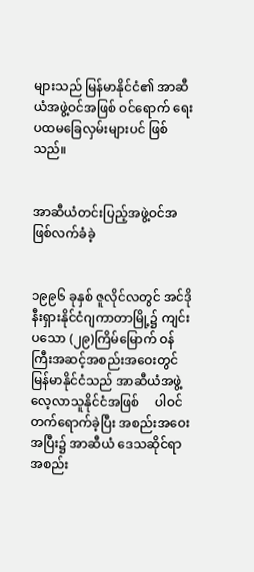များသည် မြန်မာနိုင်ငံ၏ အာဆီယံအဖွဲ့ဝင်အဖြစ် ဝင်ရောက် ရေး ပထမခြေလှမ်းများပင် ဖြစ်သည်။


အာဆီယံတင်းပြည့်အဖွဲ့ဝင်အဖြစ်လက်ခံခဲ့


၁၉၉၆ ခုနှစ် ဇူလိုင်လတွင် အင်ဒိုနီးရှားနိုင်ငံဂျကာတာမြို့၌ ကျင်းပသော (၂၉)ကြိမ်မြောက် ဝန်ကြီးအဆင့်အစည်းအဝေးတွင် မြန်မာနိုင်ငံသည် အာဆီယံအဖွဲ့လေ့လာသူနိုင်ငံအဖြစ်     ပါဝင် တက်ရောက်ခဲ့ပြီး အစည်းအဝေးအပြီး၌ အာဆီယံ ဒေသဆိုင်ရာအစည်း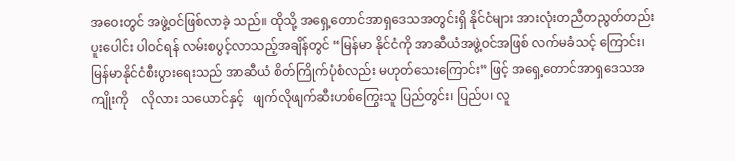အဝေးတွင် အဖွဲ့ဝင်ဖြစ်လာခဲ့ သည်။ ထိုသို့ အရှေ့တောင်အာရှဒေသအတွင်းရှိ နိုင်ငံများ အားလုံးတညီတညွတ်တည်း ပူးပေါင်း ပါဝင်ရန် လမ်းစပွင့်လာသည့်အချိန်တွင် “မြန်မာ နိုင်ငံကို အာဆီယံအဖွဲ့ဝင်အဖြစ် လက်မခံသင့် ကြောင်း၊ မြန်မာနိုင်ငံစီးပွားရေးသည် အာဆီယံ စိတ်ကြိုက်ပုံစံလည်း မဟုတ်သေးကြောင်း” ဖြင့် အရှေ့တောင်အာရှဒေသအကျိုးကို    လိုလား သယောင်နှင့်   ဖျက်လိုဖျက်ဆီးဟစ်ကြွေးသူ ပြည်တွင်း၊ ပြည်ပ၊ လူ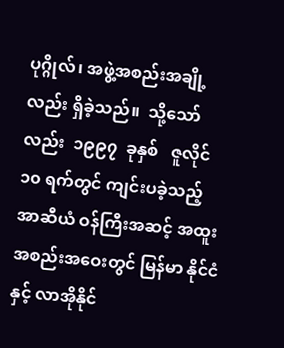ပုဂ္ဂိုလ်၊ အဖွဲ့အစည်းအချို့ လည်း ရှိခဲ့သည်။  သို့သော်လည်း  ၁၉၉၇  ခုနှစ်   ဇူလိုင်  ၁၀ ရက်တွင် ကျင်းပခဲ့သည့် အာဆီယံ ဝန်ကြီးအဆင့် အထူးအစည်းအဝေးတွင် မြန်မာ နိုင်ငံနှင့် လာအိုနိုင်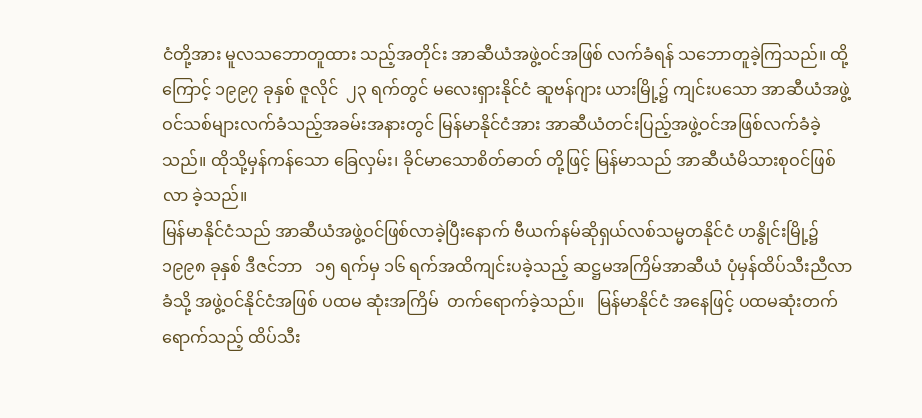ငံတို့အား မူလသဘောတူထား သည့်အတိုင်း အာဆီယံအဖွဲ့ဝင်အဖြစ် လက်ခံရန် သဘောတူခဲ့ကြသည်။ ထို့ကြောင့် ၁၉၉၇ ခုနှစ် ဇူလိုင်  ၂၃ ရက်တွင် မလေးရှားနိုင်ငံ ဆူဗန်ဂျား ယားမြို့၌ ကျင်းပသော အာဆီယံအဖွဲ့ဝင်သစ်များလက်ခံသည့်အခမ်းအနားတွင် မြန်မာနိုင်ငံအား အာဆီယံတင်းပြည့်အဖွဲ့ဝင်အဖြစ်လက်ခံခဲ့သည်။ ထိုသို့မှန်ကန်သော ခြေလှမ်း၊ ခိုင်မာသောစိတ်ဓာတ် တို့ဖြင့် မြန်မာသည် အာဆီယံမိသားစုဝင်ဖြစ်လာ ခဲ့သည်။
မြန်မာနိုင်ငံသည် အာဆီယံအဖွဲ့ဝင်ဖြစ်လာခဲ့ပြီးနောက် ဗီယက်နမ်ဆိုရှယ်လစ်သမ္မတနိုင်ငံ ဟနွိုင်းမြို့၌ ၁၉၉၈ ခုနှစ် ဒီဇင်ဘာ   ၁၅ ရက်မှ ၁၆ ရက်အထိကျင်းပခဲ့သည့် ဆဋ္ဌမအကြိမ်အာဆီယံ ပုံမှန်ထိပ်သီးညီလာခံသို့ အဖွဲ့ဝင်နိုင်ငံအဖြစ် ပထမ ဆုံးအကြိမ်  တက်ရောက်ခဲ့သည်။   မြန်မာနိုင်ငံ အနေဖြင့် ပထမဆုံးတက်ရောက်သည့် ထိပ်သီး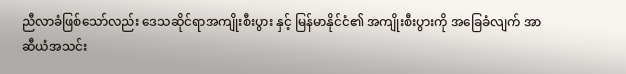ညီလာခံဖြစ်သော်လည်း ဒေသဆိုင်ရာအကျိုးစီးပွား နှင့် မြန်မာနိုင်ငံ၏ အကျိုးစီးပွားကို အခြေခံလျက် အာဆီယံအသင်း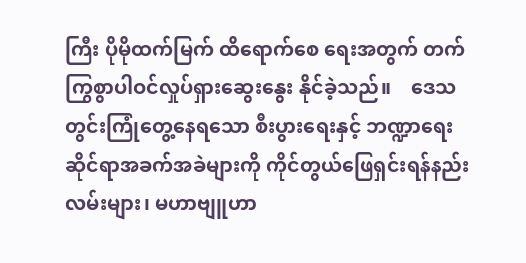ကြီး ပိုမိုထက်မြက် ထိရောက်စေ ရေးအတွက် တက်ကြွစွာပါဝင်လှုပ်ရှားဆွေးနွေး နိုင်ခဲ့သည်။    ဒေသတွင်းကြုံတွေ့နေရသော စီးပွားရေးနှင့် ဘဏ္ဍာရေးဆိုင်ရာအခက်အခဲများကို ကိုင်တွယ်ဖြေရှင်းရန်နည်းလမ်းများ၊ မဟာဗျူဟာ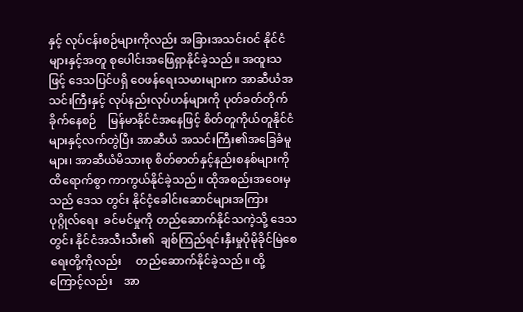နှင့် လုပ်ငန်းစဉ်များကိုလည်း အခြားအသင်းဝင် နိုင်ငံများနှင့်အတူ စုပေါင်းအဖြေရှာနိုင်ခဲ့သည်။ အထူးသဖြင့် ဒေသပြင်ပရှိ ဝေဖန်ရေးသမားများက အာဆီယံအသင်းကြီးနှင့် လုပ်နည်းလုပ်ဟန်များကို ပုတ်ခတ်တိုက်ခိုက်နေစဉ်    မြန်မာနိုင်ငံအနေဖြင့် စိတ်တူကိုယ်တူနိုင်ငံများနှင့်လက်တွဲပြီး အာဆီယံ အသင်းကြီး၏အခြေခံမူများ၊ အာဆီယံမိသားစု စိတ်ဓာတ်နှင့်နည်းစနစ်များကို   ထိရောက်စွာ ကာကွယ်နိုင်ခဲ့သည်။ ထိုအစည်းအဝေးမှသည် ဒေသ တွင်း နိုင်ငံ့ခေါင်းဆောင်များအကြား  ပုဂ္ဂိုလ်ရေး  ခင်မင်မှုကို တည်ဆောက်နိုင်သကဲ့သို့ ဒေသတွင်း နိုင်ငံအသီးသီး၏  ချစ်ကြည်ရင်းနှီးမှုပိုမိုခိုင်မြဲစေရေးတို့ကိုလည်း     တည်ဆောက်နိုင်ခဲ့သည်။ ထို့ကြောင့်လည်း    အာ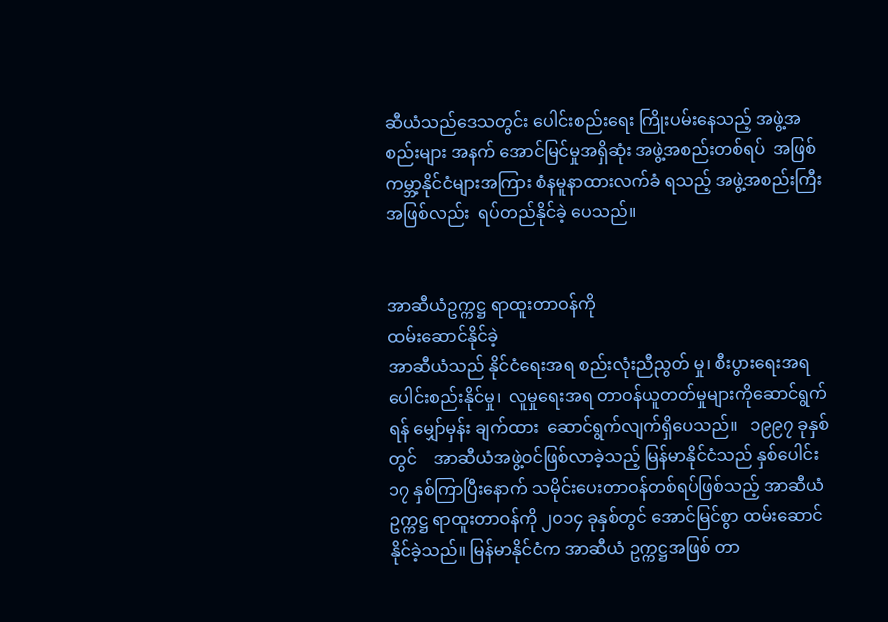ဆီယံသည်ဒေသတွင်း ပေါင်းစည်းရေး ကြိုးပမ်းနေသည့် အဖွဲ့အစည်းများ အနက် အောင်မြင်မှုအရှိဆုံး အဖွဲ့အစည်းတစ်ရပ်  အဖြစ် ကမ္ဘာ့နိုင်ငံများအကြား စံနမူနာထားလက်ခံ ရသည့် အဖွဲ့အစည်းကြီးအဖြစ်လည်း  ရပ်တည်နိုင်ခဲ့ ပေသည်။


အာဆီယံဥက္ကဋ္ဌ ရာထူးတာဝန်ကို
ထမ်းဆောင်နိုင်ခဲ့
အာဆီယံသည် နိုင်ငံရေးအရ စည်းလုံးညီညွတ် မှု၊ စီးပွားရေးအရ ပေါင်းစည်းနိုင်မှု၊  လူမှုရေးအရ တာဝန်ယူတတ်မှုများကိုဆောင်ရွက်ရန် မျှော်မှန်း ချက်ထား  ဆောင်ရွက်လျက်ရှိပေသည်။   ၁၉၉၇ ခုနှစ်တွင်    အာဆီယံအဖွဲ့ဝင်ဖြစ်လာခဲ့သည့် မြန်မာနိုင်ငံသည် နှစ်ပေါင်း ၁၇ နှစ်ကြာပြီးနောက် သမိုင်းပေးတာဝန်တစ်ရပ်ဖြစ်သည့် အာဆီယံဥက္ကဋ္ဌ ရာထူးတာဝန်ကို ၂၀၁၄ ခုနှစ်တွင် အောင်မြင်စွာ ထမ်းဆောင်နိုင်ခဲ့သည်။ မြန်မာနိုင်ငံက အာဆီယံ ဥက္ကဋ္ဌအဖြစ် တာ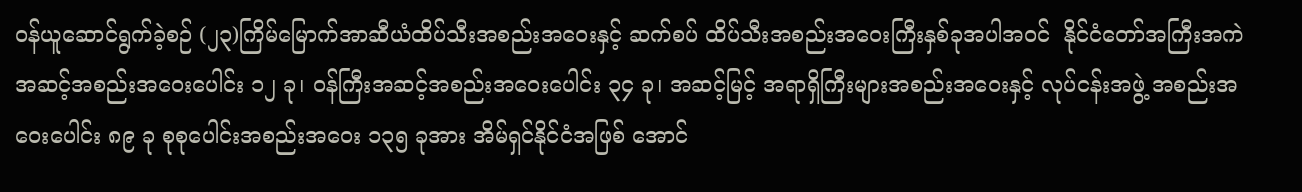ဝန်ယူဆောင်ရွက်ခဲ့စဉ် (၂၃)ကြိမ်မြောက်အာဆီယံထိပ်သီးအစည်းအဝေးနှင့် ဆက်စပ် ထိပ်သီးအစည်းအဝေးကြီးနှစ်ခုအပါအဝင်  နိုင်ငံတော်အကြီးအကဲအဆင့်အစည်းအဝေးပေါင်း ၁၂ ခု၊ ဝန်ကြီးအဆင့်အစည်းအဝေးပေါင်း ၃၄ ခု၊ အဆင့်မြင့် အရာရှိကြီးများအစည်းအဝေးနှင့် လုပ်ငန်းအဖွဲ့ အစည်းအဝေးပေါင်း ၈၉ ခု စုစုပေါင်းအစည်းအဝေး ၁၃၅ ခုအား အိမ်ရှင်နိုင်ငံအဖြစ် အောင်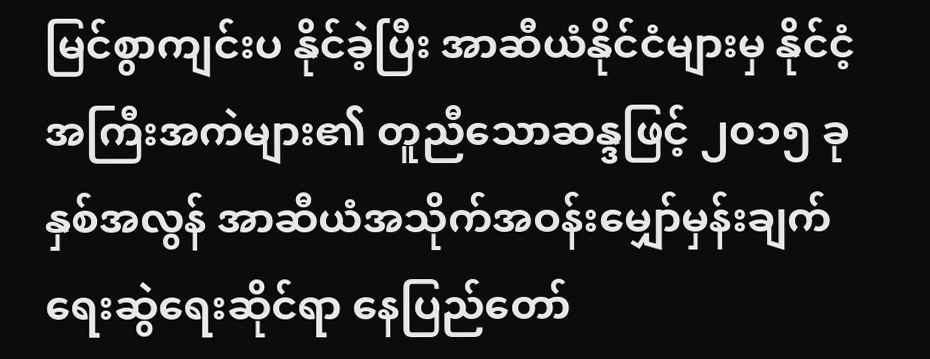မြင်စွာကျင်းပ နိုင်ခဲ့ပြီး အာဆီယံနိုင်ငံများမှ နိုင်ငံ့အကြီးအကဲများ၏ တူညီသောဆန္ဒဖြင့် ၂၀၁၅ ခုနှစ်အလွန် အာဆီယံအသိုက်အဝန်းမျှော်မှန်းချက်ရေးဆွဲရေးဆိုင်ရာ နေပြည်တော်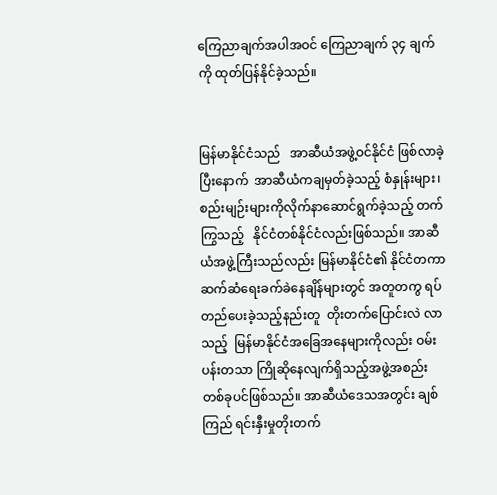ကြေညာချက်အပါအဝင် ကြေညာချက် ၃၄ ချက်ကို ထုတ်ပြန်နိုင်ခဲ့သည်။


မြန်မာနိုင်ငံသည်   အာဆီယံအဖွဲ့ဝင်နိုင်ငံ ဖြစ်လာခဲ့ပြီးနောက်  အာဆီယံကချမှတ်ခဲ့သည့် စံနှုန်းများ၊ စည်းမျဉ်းများကိုလိုက်နာဆောင်ရွက်ခဲ့သည့် တက်ကြွသည့်   နိုင်ငံတစ်နိုင်ငံလည်းဖြစ်သည်။ အာဆီယံအဖွဲ့ကြီးသည်လည်း မြန်မာနိုင်ငံ၏ နိုင်ငံတကာဆက်ဆံရေးခက်ခဲနေချိန်များတွင် အတူတကွ ရပ်တည်ပေးခဲ့သည့်နည်းတူ  တိုးတက်ပြောင်းလဲ လာသည့်  မြန်မာနိုင်ငံအခြေအနေများကိုလည်း ဝမ်းပန်းတသာ ကြိုဆိုနေလျက်ရှိသည့်အဖွဲ့အစည်း တစ်ခုပင်ဖြစ်သည်။ အာဆီယံဒေသအတွင်း ချစ်ကြည် ရင်းနှီးမှုတိုးတက်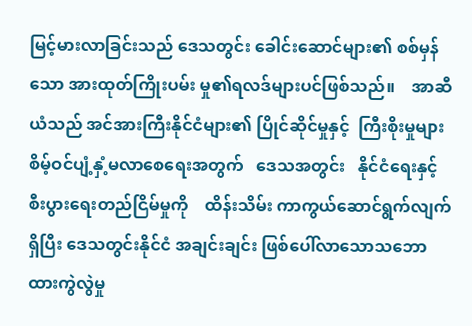မြင့်မားလာခြင်းသည် ဒေသတွင်း ခေါင်းဆောင်များ၏ စစ်မှန်သော အားထုတ်ကြိုးပမ်း မှု၏ရလဒ်များပင်ဖြစ်သည်။    အာဆီယံသည် အင်အားကြီးနိုင်ငံများ၏ ပြိုင်ဆိုင်မှုနှင့်  ကြီးစိုးမှုများ စိမ့်ဝင်ပျံ့နှံ့မလာစေရေးအတွက်   ဒေသအတွင်း   နိုင်ငံရေးနှင့် စီးပွားရေးတည်ငြိမ်မှုကို    ထိန်းသိမ်း ကာကွယ်ဆောင်ရွက်လျက်ရှိပြီး ဒေသတွင်းနိုင်ငံ အချင်းချင်း ဖြစ်ပေါ်လာသောသဘောထားကွဲလွဲမှု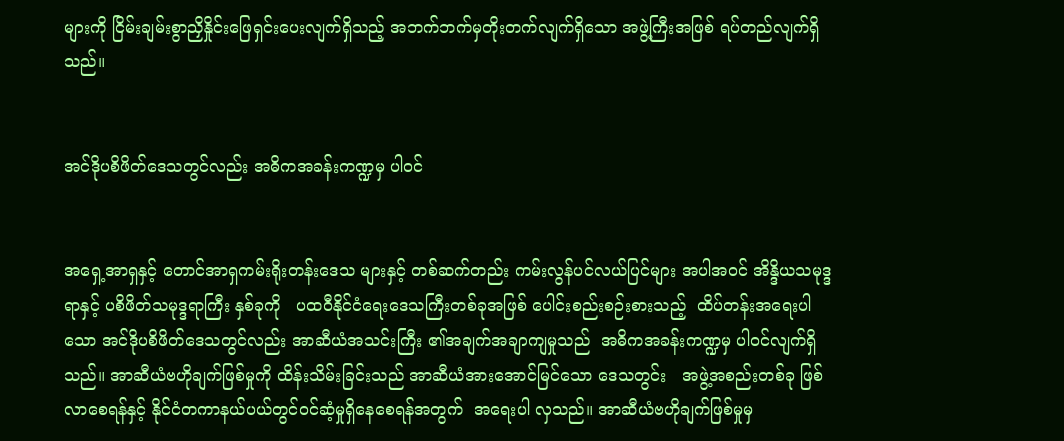များကို ငြိမ်းချမ်းစွာညှိနှိုင်းဖြေရှင်းပေးလျက်ရှိသည့် အဘက်ဘက်မှတိုးတက်လျက်ရှိသော အဖွဲ့ကြီးအဖြစ် ရပ်တည်လျက်ရှိသည်။


အင်ဒိုပစိဖိတ်ဒေသတွင်လည်း အဓိကအခန်းကဏ္ဍမှ ပါဝင်


အရှေ့အာရှနှင့် တောင်အာရှကမ်းရိုးတန်းဒေသ များနှင့် တစ်ဆက်တည်း ကမ်းလွန်ပင်လယ်ပြင်များ အပါအဝင် အိန္ဒိယသမုဒ္ဒရာနှင့် ပစိဖိတ်သမုဒ္ဒရာကြီး နှစ်ခုကို   ပထဝီနိုင်ငံရေးဒေသကြီးတစ်ခုအဖြစ် ပေါင်းစည်းစဉ်းစားသည့်  ထိပ်တန်းအရေးပါသော အင်ဒိုပစိဖိတ်ဒေသတွင်လည်း အာဆီယံအသင်းကြီး ၏အချက်အချာကျမှုသည်  အဓိကအခန်းကဏ္ဍမှ ပါဝင်လျက်ရှိသည်။ အာဆီယံဗဟိုချက်ဖြစ်မှုကို ထိန်းသိမ်းခြင်းသည် အာဆီယံအားအောင်မြင်သော ဒေသတွင်း   အဖွဲ့အစည်းတစ်ခု ဖြစ်လာစေရန်နှင့် နိုင်ငံတကာနယ်ပယ်တွင်ဝင်ဆံ့မှုရှိနေစေရန်အတွက်  အရေးပါ လှသည်။ အာဆီယံဗဟိုချက်ဖြစ်မှုမှ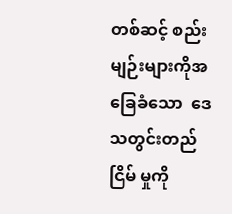တစ်ဆင့် စည်းမျဉ်းများကိုအခြေခံသော  ဒေသတွင်းတည်ငြိမ် မှုကို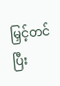မြှင့်တင်ပြီး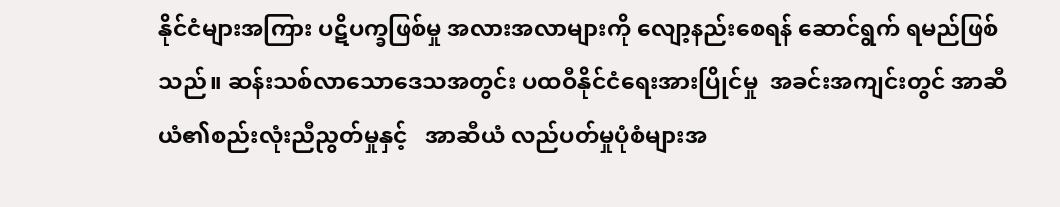နိုင်ငံများအကြား ပဋိပက္ခဖြစ်မှု အလားအလာများကို လျော့နည်းစေရန် ဆောင်ရွက် ရမည်ဖြစ်သည်။ ဆန်းသစ်လာသောဒေသအတွင်း ပထဝီနိုင်ငံရေးအားပြိုင်မှု  အခင်းအကျင်းတွင် အာဆီယံ၏စည်းလုံးညီညွတ်မှုနှင့်   အာဆီယံ လည်ပတ်မှုပုံစံများအ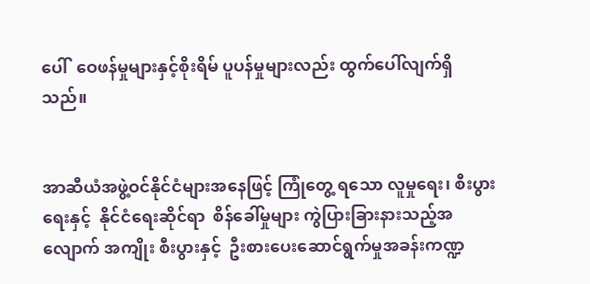ပေါ်  ဝေဖန်မှုများနှင့်စိုးရိမ် ပူပန်မှုများလည်း ထွက်ပေါ်လျက်ရှိသည်။


အာဆီယံအဖွဲ့ဝင်နိုင်ငံများအနေဖြင့် ကြုံတွေ့ ရသော လူမှုရေး၊ စီးပွားရေးနှင့်  နိုင်ငံရေးဆိုင်ရာ  စိန်ခေါ်မှုများ ကွဲပြားခြားနားသည့်အလျောက် အကျိုး စီးပွားနှင့်  ဦးစားပေးဆောင်ရွက်မှုအခန်းကဏ္ဍ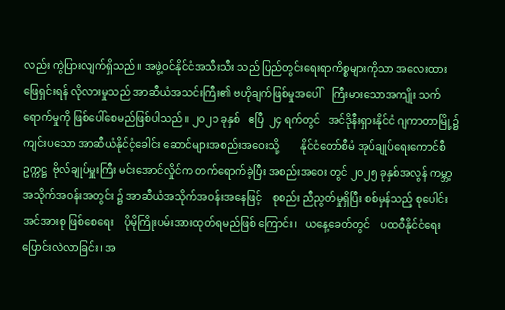လည်း ကွဲပြားလျက်ရှိသည်။ အဖွဲ့ဝင်နိုင်ငံအသီးသီး သည် ပြည်တွင်းရေးရာကိစ္စများကိုသာ အလေးထား ဖြေရှင်းရန် လိုလားမှုသည် အာဆီယံအသင်းကြီး၏ ဗဟိုချက်ဖြစ်မှုအပေါ်    ကြီးမားသောအကျိုး သက်ရောက်မှုကို ဖြစ်ပေါ်စေမည်ဖြစ်ပါသည်။ ၂၀၂၁ ခုနှစ်   ဧပြီ  ၂၄ ရက်တွင်   အင်ဒိုနီးရှားနိုင်ငံ ဂျကာတာမြို့၌ကျင်းပသော အာဆီယံနိုင်ငံ့ခေါင်း ဆောင်များအစည်းအဝေးသို့        နိုင်ငံတော်စီမံ အုပ်ချုပ်ရေးကောင်စီဥက္ကဋ္ဌ  ဗိုလ်ချုပ်မှူးကြီး မင်းအောင်လှိုင်က တက်ရောက်ခဲ့ပြီး အစည်းအဝေး တွင် ၂၀၂၅ ခုနှစ်အလွန် ကမ္ဘာ့အသိုက်အဝန်းအတွင်း ၌ အာဆီယံအသိုက်အဝန်းအနေဖြင့်    စုစည်း ညီညွတ်မှုရှိပြီး စစ်မှန်သည့် စုပေါင်းအင်အားစု ဖြစ်စေရေး    ပိုမိုကြိုးပမ်းအားထုတ်ရမည်ဖြစ် ကြောင်း၊   ယနေ့ခေတ်တွင်    ပထဝီနိုင်ငံရေး ပြောင်းလဲလာခြင်း၊ အ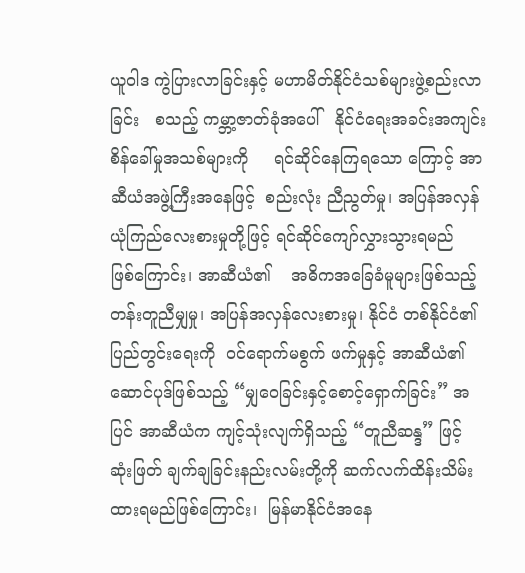ယူဝါဒ ကွဲပြားလာခြင်းနှင့် မဟာမိတ်နိုင်ငံသစ်များဖွဲ့စည်းလာခြင်း   စသည့် ကမ္ဘာ့ဇာတ်ခုံအပေါ်   နိုင်ငံရေးအခင်းအကျင်း စိန်ခေါ်မှုအသစ်များကို     ရင်ဆိုင်နေကြရသော ကြောင့် အာဆီယံအဖွဲ့ကြီးအနေဖြင့်  စည်းလုံး ညီညွတ်မှု၊ အပြန်အလှန်ယုံကြည်လေးစားမှုတို့ဖြင့် ရင်ဆိုင်ကျော်လွှားသွားရမည်    ဖြစ်ကြောင်း၊ အာဆီယံ၏    အဓိကအခြေခံမူများဖြစ်သည့် တန်းတူညီမျှမှု၊ အပြန်အလှန်လေးစားမှု၊ နိုင်ငံ တစ်နိုင်ငံ၏ပြည်တွင်းရေးကို  ဝင်ရောက်မစွက် ဖက်မှုနှင့် အာဆီယံ၏ဆောင်ပုဒ်ဖြစ်သည့် “မျှဝေခြင်းနှင့်စောင့်ရှောက်ခြင်း” အပြင် အာဆီယံက ကျင့်သုံးလျက်ရှိသည့် “တူညီဆန္ဒ” ဖြင့် ဆုံးဖြတ် ချက်ချခြင်းနည်းလမ်းတို့ကို ဆက်လက်ထိန်းသိမ်း ထားရမည်ဖြစ်ကြောင်း၊  မြန်မာနိုင်ငံအနေ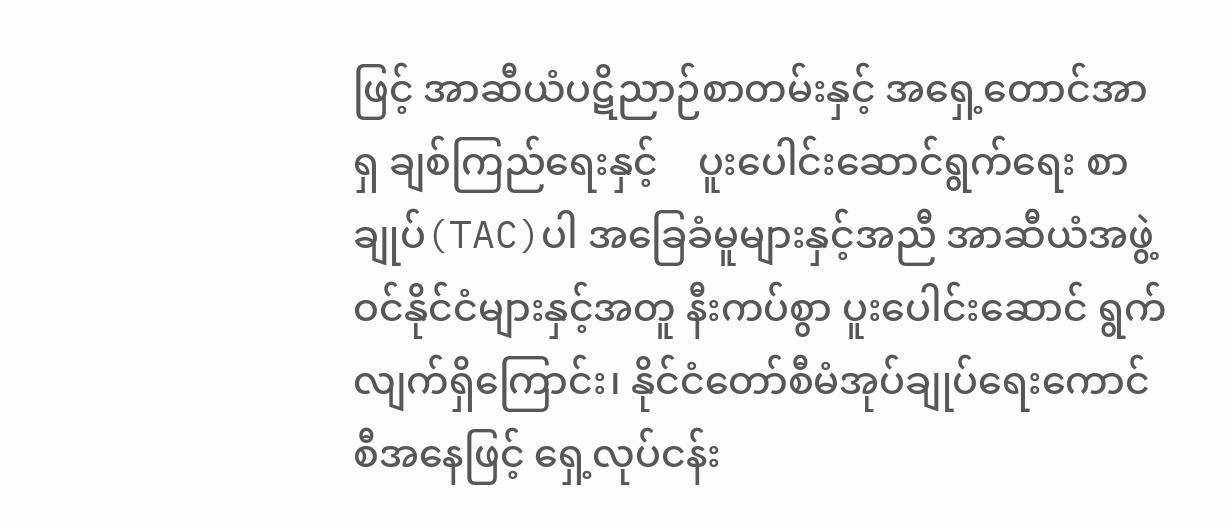ဖြင့် အာဆီယံပဋိညာဉ်စာတမ်းနှင့် အရှေ့တောင်အာရှ ချစ်ကြည်ရေးနှင့်    ပူးပေါင်းဆောင်ရွက်ရေး စာချုပ်(TAC)ပါ အခြေခံမူများနှင့်အညီ အာဆီယံအဖွဲ့ဝင်နိုင်ငံများနှင့်အတူ နီးကပ်စွာ ပူးပေါင်းဆောင် ရွက်လျက်ရှိကြောင်း၊ နိုင်ငံတော်စီမံအုပ်ချုပ်ရေးကောင်စီအနေဖြင့် ရှေ့လုပ်ငန်း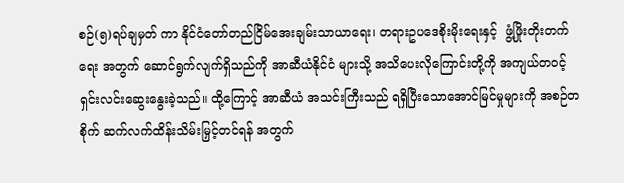စဉ်(၅)ရပ်ချမှတ် ကာ နိုင်ငံတော်တည်ငြိမ်အေးချမ်းသာယာရေး၊ တရားဥပဒေစိုးမိုးရေးနှင့်  ဖွံ့ဖြိုးတိုးတက်ရေး အတွက် ဆောင်ရွက်လျက်ရှိသည်ကို အာဆီယံနိုင်ငံ များသို့ အသိပေးလိုကြောင်းတို့ကို အကျယ်တဝင့် ရှင်းလင်းဆွေးနွေးခဲ့သည်။ ထို့ကြောင့် အာဆီယံ အသင်းကြီးသည် ရရှိပြီးသောအောင်မြင်မှုများကို အစဉ်တစိုက် ဆက်လက်ထိန်းသိမ်းမြှင့်တင်ရန် အတွက်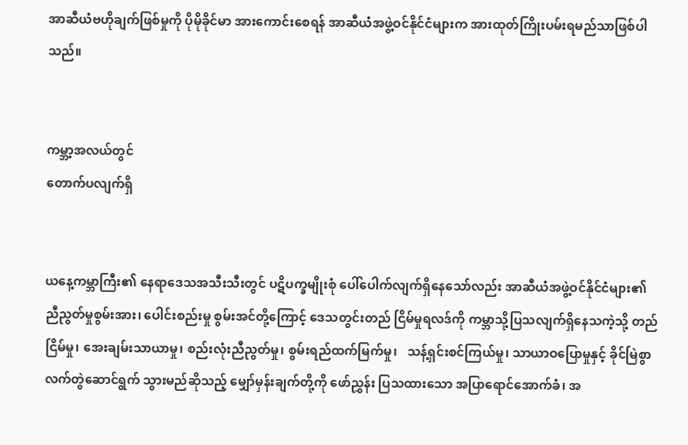အာဆီယံဗဟိုချက်ဖြစ်မှုကို ပိုမိုခိုင်မာ အားကောင်းစေရန် အာဆီယံအဖွဲ့ဝင်နိုင်ငံများက အားထုတ်ကြိုးပမ်းရမည်သာဖြစ်ပါသည်။


ကမ္ဘာ့အလယ်တွင်
တောက်ပလျက်ရှိ


ယနေ့ကမ္ဘာကြီး၏ နေရာဒေသအသီးသီးတွင် ပဋိပက္ခမျိုးစုံ ပေါ်ပေါက်လျက်ရှိနေသော်လည်း အာဆီယံအဖွဲ့ဝင်နိုင်ငံများ၏ ညီညွတ်မှုစွမ်းအား၊ ပေါင်းစည်းမှု စွမ်းအင်တို့ကြောင့် ဒေသတွင်းတည် ငြိမ်မှုရလဒ်ကို ကမ္ဘာသို့ပြသလျက်ရှိနေသကဲ့သို့ တည်ငြိမ်မှု၊ အေးချမ်းသာယာမှု၊ စည်းလုံးညီညွတ်မှု၊ စွမ်းရည်ထက်မြက်မှု၊   သန့်ရှင်းစင်ကြယ်မှု၊ သာယာဝပြောမှုနှင့် ခိုင်မြဲစွာလက်တွဲဆောင်ရွက် သွားမည်ဆိုသည့် မျှော်မှန်းချက်တို့ကို ဖော်ညွှန်း ပြသထားသော အပြာရောင်အောက်ခံ၊ အ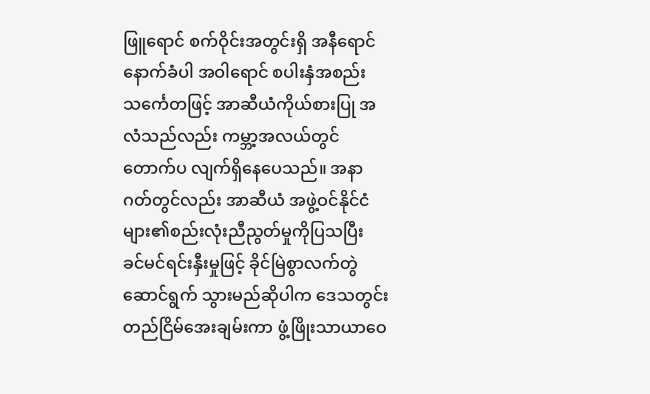ဖြူရောင် စက်ဝိုင်းအတွင်းရှိ အနီရောင်နောက်ခံပါ အဝါရောင် စပါးနှံအစည်း သင်္ကေတဖြင့် အာဆီယံကိုယ်စားပြု အလံသည်လည်း ကမ္ဘာ့အလယ်တွင် တောက်ပ လျက်ရှိနေပေသည်။ အနာဂတ်တွင်လည်း အာဆီယံ အဖွဲ့ဝင်နိုင်ငံများ၏စည်းလုံးညီညွတ်မှုကိုပြသပြီး ခင်မင်ရင်းနှီးမှုဖြင့် ခိုင်မြဲစွာလက်တွဲဆောင်ရွက် သွားမည်ဆိုပါက ဒေသတွင်း တည်ငြိမ်အေးချမ်းကာ ဖွံ့ဖြိုးသာယာဝေ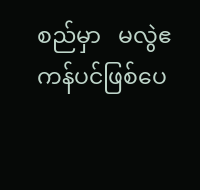စည်မှာ   မလွဲဧကန်ပင်ဖြစ်ပေ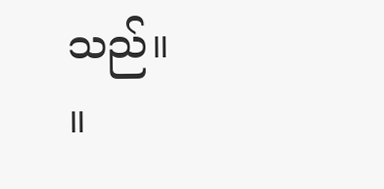သည်။          ။